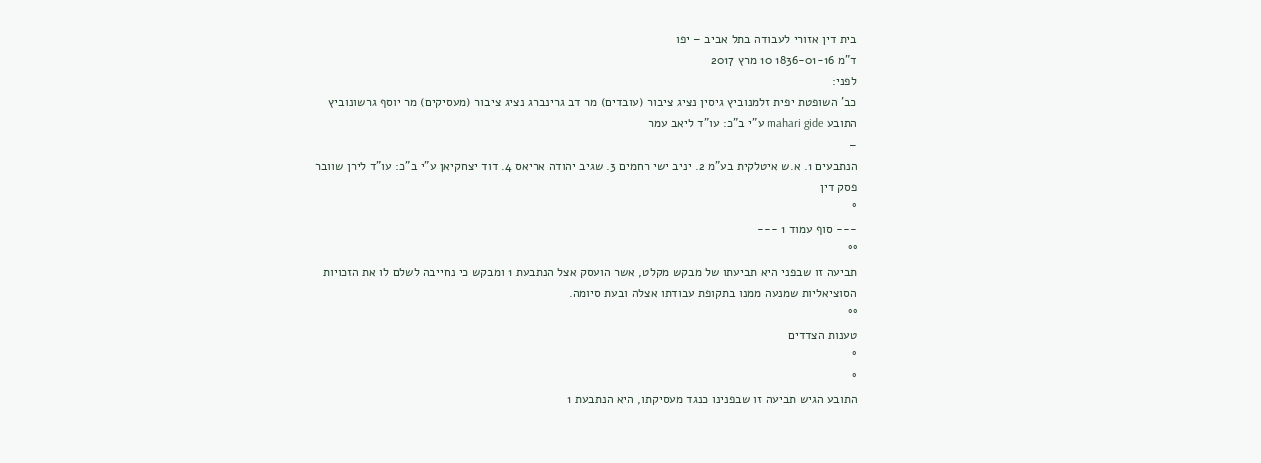בית דין אזורי לעבודה בתל אביב – יפו
ד"מ 1836-01-16 10 מרץ 2017
לפני:
כב' השופטת יפית זלמנוביץ גיסין נציג ציבור (עובדים) מר דב גרינברג נציג ציבור (מעסיקים) מר יוסף גרשונוביץ
התובע mahari gide ע"י ב"כ: עו"ד ליאב עמר
–
הנתבעים 1. א.ש איטלקית בע"מ 2. יניב ישי רחמים 3. שגיב יהודה אריאס 4. דוד יצחקיאן ע"י ב"כ: עו"ד לירן שוובר
פסק דין
°
--- סוף עמוד 1 ---
°°
תביעה זו שבפני היא תביעתו של מבקש מקלט, אשר הועסק אצל הנתבעת 1 ומבקש כי נחייבה לשלם לו את הזכויות הסוציאליות שמנעה ממנו בתקופת עבודתו אצלה ובעת סיומה.
°°
טענות הצדדים
°
°
התובע הגיש תביעה זו שבפנינו כנגד מעסיקתו, היא הנתבעת 1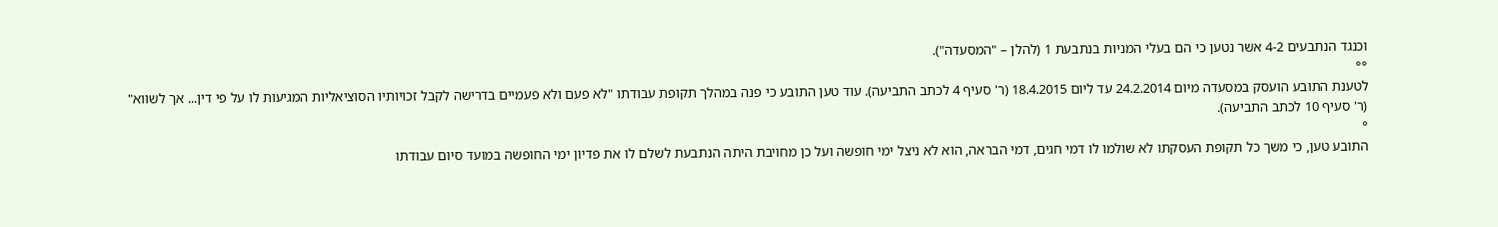וכנגד הנתבעים 4-2 אשר נטען כי הם בעלי המניות בנתבעת 1 (להלן – "המסעדה").
°°
לטענת התובע הועסק במסעדה מיום 24.2.2014 עד ליום 18.4.2015 (ר' סעיף 4 לכתב התביעה). עוד טען התובע כי פנה במהלך תקופת עבודתו "לא פעם ולא פעמיים בדרישה לקבל זכויותיו הסוציאליות המגיעות לו על פי דין... אך לשווא" (ר' סעיף 10 לכתב התביעה).
°
התובע טען, כי משך כל תקופת העסקתו לא שולמו לו דמי חגים, דמי הבראה, הוא לא ניצל ימי חופשה ועל כן מחויבת היתה הנתבעת לשלם לו את פדיון ימי החופשה במועד סיום עבודתו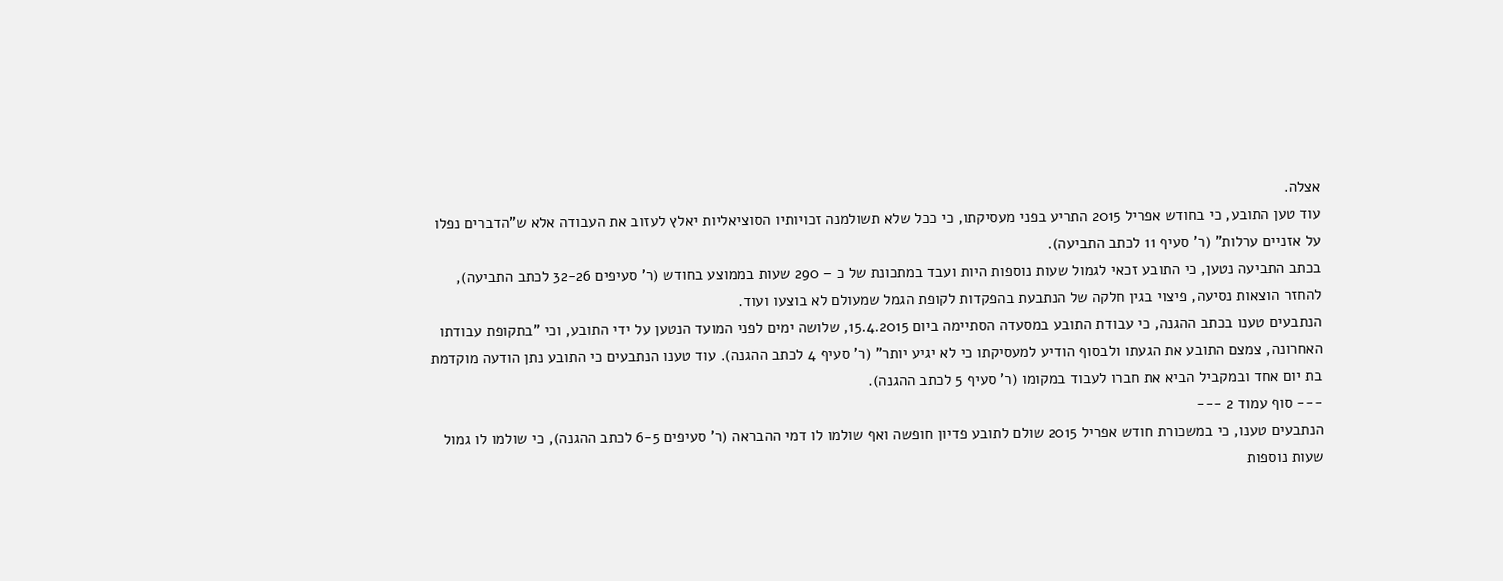אצלה.
עוד טען התובע, כי בחודש אפריל 2015 התריע בפני מעסיקתו, כי ככל שלא תשולמנה זכויותיו הסוציאליות יאלץ לעזוב את העבודה אלא ש"הדברים נפלו על אזניים ערלות" (ר' סעיף 11 לכתב התביעה).
בכתב התביעה נטען, כי התובע זכאי לגמול שעות נוספות היות ועבד במתכונת של כ – 290 שעות בממוצע בחודש (ר' סעיפים 32-26 לכתב התביעה), להחזר הוצאות נסיעה, פיצוי בגין חלקה של הנתבעת בהפקדות לקופת הגמל שמעולם לא בוצעו ועוד.
הנתבעים טענו בכתב ההגנה, כי עבודת התובע במסעדה הסתיימה ביום 15.4.2015, שלושה ימים לפני המועד הנטען על ידי התובע, וכי "בתקופת עבודתו האחרונה, צמצם התובע את הגעתו ולבסוף הודיע למעסיקתו כי לא יגיע יותר" (ר' סעיף 4 לכתב ההגנה). עוד טענו הנתבעים כי התובע נתן הודעה מוקדמת בת יום אחד ובמקביל הביא את חברו לעבוד במקומו (ר' סעיף 5 לכתב ההגנה).
--- סוף עמוד 2 ---
הנתבעים טענו, כי במשכורת חודש אפריל 2015 שולם לתובע פדיון חופשה ואף שולמו לו דמי ההבראה (ר' סעיפים 6-5 לכתב ההגנה), כי שולמו לו גמול שעות נוספות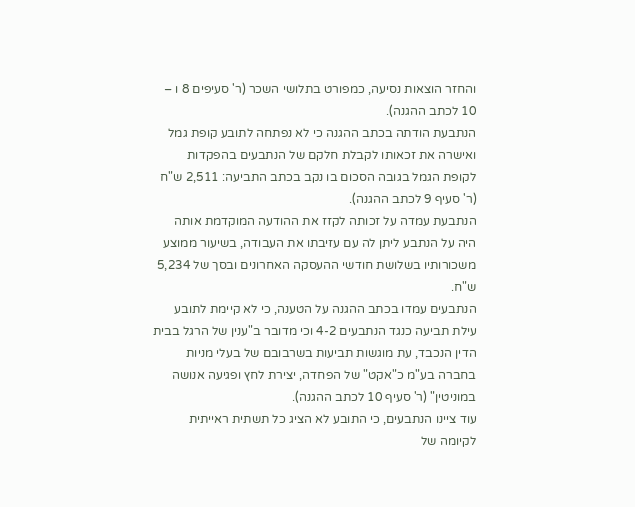והחזר הוצאות נסיעה, כמפורט בתלושי השכר (ר' סעיפים 8 ו – 10 לכתב ההגנה).
הנתבעת הודתה בכתב ההגנה כי לא נפתחה לתובע קופת גמל ואישרה את זכאותו לקבלת חלקם של הנתבעים בהפקדות לקופת הגמל בגובה הסכום בו נקב בכתב התביעה: 2,511 ש"ח (ר' סעיף 9 לכתב ההגנה).
הנתבעת עמדה על זכותה לקזז את ההודעה המוקדמת אותה היה על הנתבע ליתן לה עם עזיבתו את העבודה, בשיעור ממוצע משכורותיו בשלושת חודשי ההעסקה האחרונים ובסך של 5,234 ש"ח.
הנתבעים עמדו בכתב ההגנה על הטענה, כי לא קיימת לתובע עילת תביעה כנגד הנתבעים 4-2 וכי מדובר ב"ענין של הרגל בבית הדין הנכבד, עת מוגשות תביעות בשרבובם של בעלי מניות בחברה בע"מ כ"אקט" של הפחדה, יצירת לחץ ופגיעה אנושה במוניטין" (ר' סעיף 10 לכתב ההגנה).
עוד ציינו הנתבעים, כי התובע לא הציג כל תשתית ראייתית לקיומה של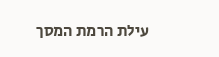עילת הרמת המסך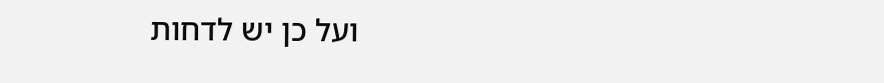ועל כן יש לדחות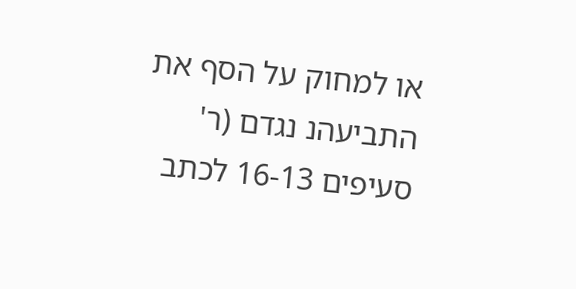או למחוק על הסף את התביעהנ נגדם (ר' סעיפים 16-13 לכתב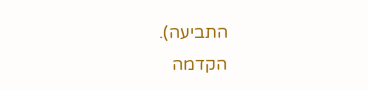התביעה).
הקדמה